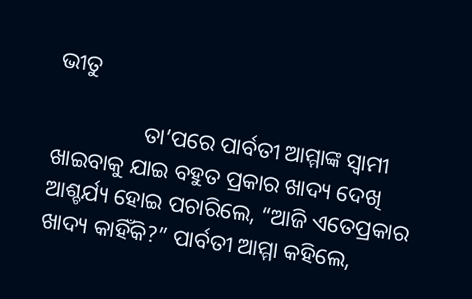ଭୀତୁ

                ତା’ପରେ ପାର୍ବତୀ ଆମ୍ମାଙ୍କ ସ୍ୱାମୀ ଖାଇବାକୁ ଯାଇ ବହୁତ ପ୍ରକାର ଖାଦ୍ୟ ଦେଖି ଆଶ୍ଚର୍ଯ୍ୟ ହୋଇ ପଚାରିଲେ, “ଆଜି ଏତେପ୍ରକାର ଖାଦ୍ୟ କାହିଁକି?” ପାର୍ବତୀ ଆମ୍ମା କହିଲେ,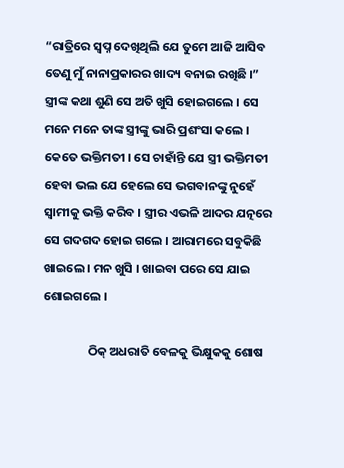“ରାତ୍ରିରେ ସ୍ୱପ୍ନ ଦେଖିଥିଲି ଯେ ତୁମେ ଆଜି ଆସିବ ତେଣୁ ମୁଁ ନାନାପ୍ରକାରର ଖାଦ୍ୟ ବନାଇ ରଖିଛି ।” ସ୍ତ୍ରୀଙ୍କ କଥା ଶୁଣି ସେ ଅତି ଖୁସି ହୋଇଗଲେ । ସେ ମନେ ମନେ ତାଙ୍କ ସ୍ତ୍ରୀଙ୍କୁ ଭାରି ପ୍ରଶଂସା କଲେ । କେତେ ଭକ୍ତିମତୀ । ସେ ଚାହାଁନ୍ତି ଯେ ସ୍ତ୍ରୀ ଭକ୍ତିମତୀ ହେବା ଭଲ ଯେ ହେଲେ ସେ ଭଗବାନଙ୍କୁ ନୁହେଁ ସ୍ୱାମୀକୁ ଭକ୍ତି କରିବ । ସ୍ତ୍ରୀର ଏଭଳି ଆଦର ଯତ୍ନରେ ସେ ଗଦଗଦ ହୋଇ ଗଲେ । ଆରାମରେ ସବୁକିଛି ଖାଇଲେ । ମନ ଖୁସି । ଖାଇବା ପରେ ସେ ଯାଇ ଶୋଇଗଲେ ।

                ଠିକ୍ ଅଧରାତି ବେଳକୁ ଭିକ୍ଷୁକକୁ ଶୋଷ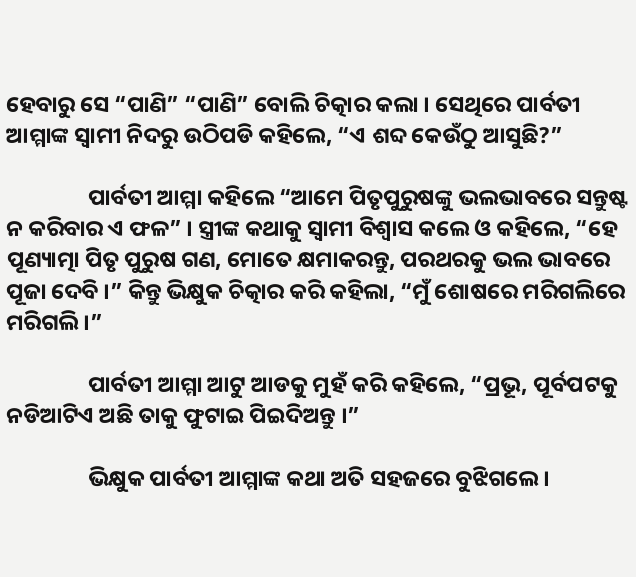ହେବାରୁ ସେ “ପାଣି” “ପାଣି” ବୋଲି ଚିତ୍କାର କଲା । ସେଥିରେ ପାର୍ବତୀ ଆମ୍ମାଙ୍କ ସ୍ୱାମୀ ନିଦରୁ ଉଠିପଡି କହିଲେ, “ଏ ଶବ୍ଦ କେଉଁଠୁ ଆସୁଛି?”

                ପାର୍ବତୀ ଆମ୍ମା କହିଲେ “ଆମେ ପିତୃପୁରୁଷଙ୍କୁ ଭଲଭାବରେ ସନ୍ତୁଷ୍ଟ ନ କରିବାର ଏ ଫଳ” । ସ୍ତ୍ରୀଙ୍କ କଥାକୁ ସ୍ୱାମୀ ବିଶ୍ୱାସ କଲେ ଓ କହିଲେ, “ହେ ପୂଣ୍ୟାତ୍ମା ପିତୃ ପୁରୁଷ ଗଣ, ମୋତେ କ୍ଷମାକରନ୍ତୁ, ପରଥରକୁ ଭଲ ଭାବରେ ପୂଜା ଦେବି ।” କିନ୍ତୁ ଭିକ୍ଷୁକ ଚିତ୍କାର କରି କହିଲା, “ମୁଁ ଶୋଷରେ ମରିଗଲିରେ ମରିଗଲି ।”

                ପାର୍ବତୀ ଆମ୍ମା ଆଟୁ ଆଡକୁ ମୁହଁ କରି କହିଲେ, “ପ୍ରଭୂ, ପୂର୍ବପଟକୁ ନଡିଆଟିଏ ଅଛି ତାକୁ ଫୁଟାଇ ପିଇଦିଅନ୍ତୁ ।”

                ଭିକ୍ଷୁକ ପାର୍ବତୀ ଆମ୍ମାଙ୍କ କଥା ଅତି ସହଜରେ ବୁଝିଗଲେ ।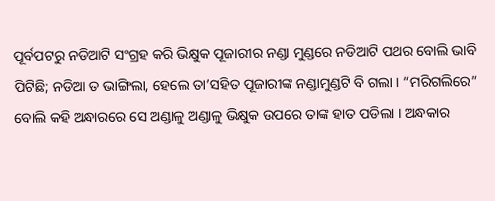ପୂର୍ବପଟରୁ ନଡିଆଟି ସଂଗ୍ରହ କରି ଭିକ୍ଷୁକ ପୂଜାରୀର ନଣ୍ଡା ମୁଣ୍ଡରେ ନଡିଆଟି ପଥର ବୋଲି ଭାବି ପିଟିଛି; ନଡିଆ ତ ଭାଙ୍ଗିଲା, ହେଲେ ତା’ସହିତ ପୂଜାରୀଙ୍କ ନଣ୍ଡାମୁଣ୍ଡଟି ବି ଗଲା । “ମରିଗଲିରେ” ବୋଲି କହି ଅନ୍ଧାରରେ ସେ ଅଣ୍ଡାଳୁ ଅଣ୍ଡାଳୁ ଭିକ୍ଷୁକ ଉପରେ ତାଙ୍କ ହାତ ପଡିଲା । ଅନ୍ଧକାର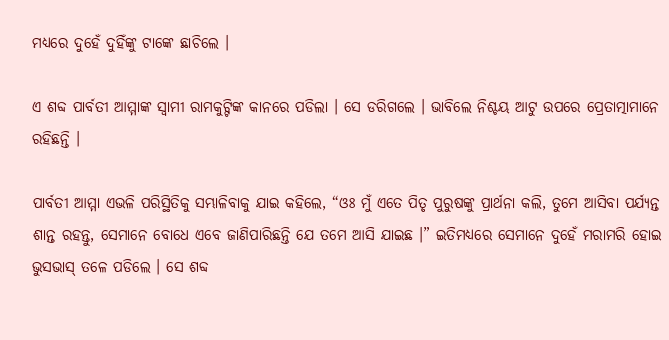ମଧ୍ୟରେ ଦୁହେଁ ଦୁହିଁଙ୍କୁ ଟାଙ୍କେ ଛାଚିଲେ ।

ଏ ଶବ୍ଦ ପାର୍ବତୀ ଆମ୍ମାଙ୍କ ସ୍ୱାମୀ ରାମକୁଟ୍ଟିଙ୍କ କାନରେ ପଡିଲା । ସେ ଡରିଗଲେ । ଭାବିଲେ ନିଶ୍ଚୟ ଆଟୁ ଉପରେ ପ୍ରେତାତ୍ମାମାନେ ରହିଛନ୍ତି ।

ପାର୍ବତୀ ଆମ୍ମା ଏଭଳି ପରିସ୍ଥିତିକୁ ସମ୍ଭାଳିବାକୁ ଯାଇ କହିଲେ, “ଓଃ ମୁଁ ଏତେ ପିତୃ ପୁରୁଷଙ୍କୁ ପ୍ରାର୍ଥନା କଲି, ତୁମେ ଆସିବା ପର୍ଯ୍ୟନ୍ତ ଶାନ୍ତ ରହନ୍ତୁ, ସେମାନେ ବୋଧେ ଏବେ ଜାଣିପାରିଛନ୍ତି ଯେ ତମେ ଆସି ଯାଇଛ ।” ଇତିମଧ୍ୟରେ ସେମାନେ ଦୁହେଁ ମରାମରି ହୋଇ ଭୁସଭାସ୍ ତଳେ ପଡିଲେ । ସେ ଶବ୍ଦ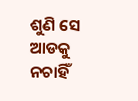ଶୁଣି ସେ ଆଡକୁ ନଚାହିଁ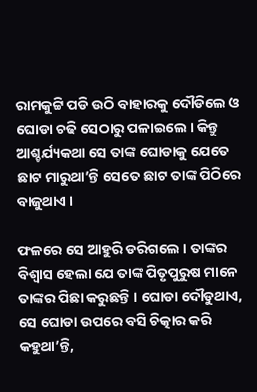ରାମକୁଟ୍ଟି ପଡି ଉଠି ବାହାରକୁ ଦୌଡିଲେ ଓ ଘୋଡା ଚଢି ସେଠାରୁ ପଳାଇଲେ । କିନ୍ତୁ ଆଶ୍ଚର୍ଯ୍ୟକଥା ସେ ତାଙ୍କ ଘୋଡାକୁ ଯେତେ ଛାଟ ମାରୁଥା’ନ୍ତି ସେତେ ଛାଟ ତାଙ୍କ ପିଠିରେ ବାଜୁଥାଏ ।

ଫଳରେ ସେ ଆହୁରି ଡରିଗଲେ । ତାଙ୍କର ବିଶ୍ୱାସ ହେଲା ଯେ ତାଙ୍କ ପିତୃପୁରୁଷ ମାନେ ତାଙ୍କର ପିଛା କରୁଛନ୍ତି । ଘୋଡା ଦୌଡୁଥାଏ, ସେ ଘୋଡା ଉପରେ ବସି ଚିତ୍କାର କରି କହୁଥା’ନ୍ତି,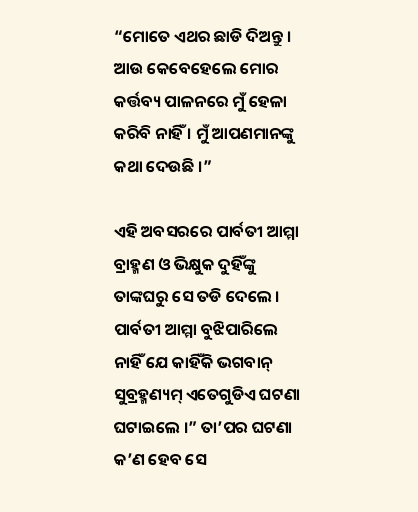“ମୋତେ ଏଥର ଛାଡି ଦିଅନ୍ତୁ । ଆଉ କେବେହେଲେ ମୋର କର୍ତ୍ତବ୍ୟ ପାଳନରେ ମୁଁ ହେଳା କରିବି ନାହିଁ । ମୁଁ ଆପଣମାନଙ୍କୁ କଥା ଦେଉଛି ।”

ଏହି ଅବସରରେ ପାର୍ବତୀ ଆମ୍ମା ବ୍ରାହ୍ମଣ ଓ ଭିକ୍ଷୁକ ଦୁହିଁଙ୍କୁ ତାଙ୍କଘରୁ ସେ ତଡି ଦେଲେ । ପାର୍ବତୀ ଆମ୍ମା ବୁଝିପାରିଲେ ନାହିଁ ଯେ କାହିଁକି ଭଗବାନ୍ ସୁବ୍ରହ୍ମଣ୍ୟମ୍ ଏତେଗୁଡିଏ ଘଟଣା ଘଟାଇଲେ ।” ତା’ପର ଘଟଣା କ’ଣ ହେବ ସେ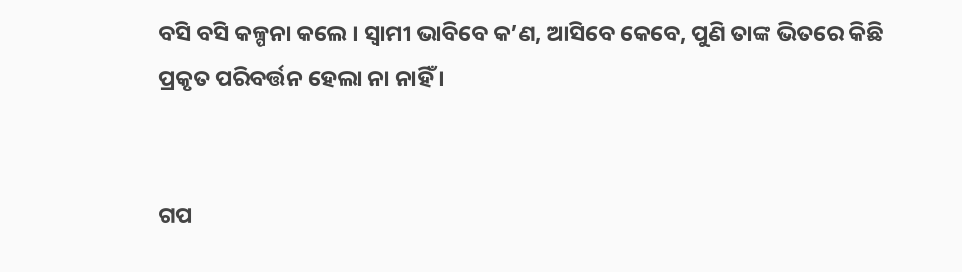ବସି ବସି କଳ୍ପନା କଲେ । ସ୍ୱାମୀ ଭାବିବେ କ’ଣ, ଆସିବେ କେବେ, ପୁଣି ତାଙ୍କ ଭିତରେ କିଛି ପ୍ରକୃତ ପରିବର୍ତ୍ତନ ହେଲା ନା ନାହିଁ ।


ଗପ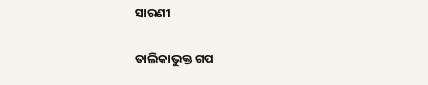ସାରଣୀ

ତାଲିକାଭୁକ୍ତ ଗପ